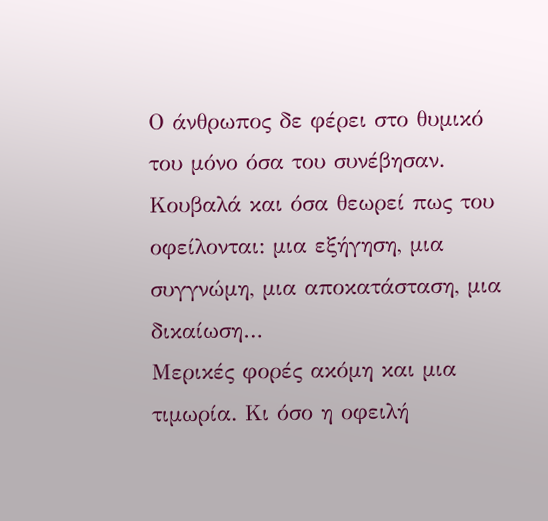Ο άνθρωπος δε φέρει στο θυμικό του μόνο όσα του συνέβησαν.
Κουβαλά και όσα θεωρεί πως του οφείλονται: μια εξήγηση, μια συγγνώμη, μια αποκατάσταση, μια δικαίωση…
Μερικές φορές ακόμη και μια τιμωρία. Κι όσο η οφειλή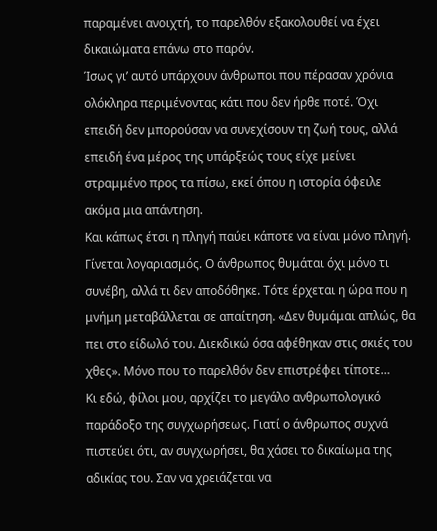παραμένει ανοιχτή, το παρελθόν εξακολουθεί να έχει δικαιώματα επάνω στο παρόν.
Ίσως γι’ αυτό υπάρχουν άνθρωποι που πέρασαν χρόνια ολόκληρα περιμένοντας κάτι που δεν ήρθε ποτέ. Όχι επειδή δεν μπορούσαν να συνεχίσουν τη ζωή τους, αλλά επειδή ένα μέρος της υπάρξεώς τους είχε μείνει στραμμένο προς τα πίσω, εκεί όπου η ιστορία όφειλε ακόμα μια απάντηση.
Και κάπως έτσι η πληγή παύει κάποτε να είναι μόνο πληγή. Γίνεται λογαριασμός. Ο άνθρωπος θυμάται όχι μόνο τι συνέβη, αλλά τι δεν αποδόθηκε. Τότε έρχεται η ώρα που η μνήμη μεταβάλλεται σε απαίτηση. «Δεν θυμάμαι απλώς, θα πει στο είδωλό του. Διεκδικώ όσα αφέθηκαν στις σκιές του χθες». Μόνο που το παρελθόν δεν επιστρέφει τίποτε…
Κι εδώ, φίλοι μου, αρχίζει το μεγάλο ανθρωπολογικό παράδοξο της συγχωρήσεως. Γιατί ο άνθρωπος συχνά πιστεύει ότι, αν συγχωρήσει, θα χάσει το δικαίωμα της αδικίας του. Σαν να χρειάζεται να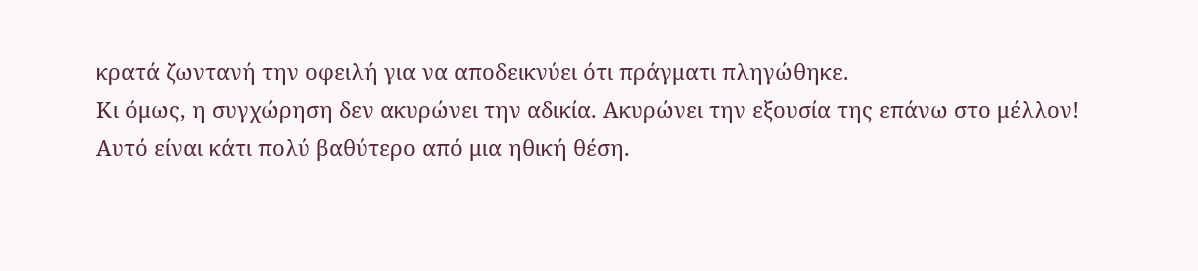κρατά ζωντανή την οφειλή για να αποδεικνύει ότι πράγματι πληγώθηκε.
Κι όμως, η συγχώρηση δεν ακυρώνει την αδικία. Ακυρώνει την εξουσία της επάνω στο μέλλον! Αυτό είναι κάτι πολύ βαθύτερο από μια ηθική θέση.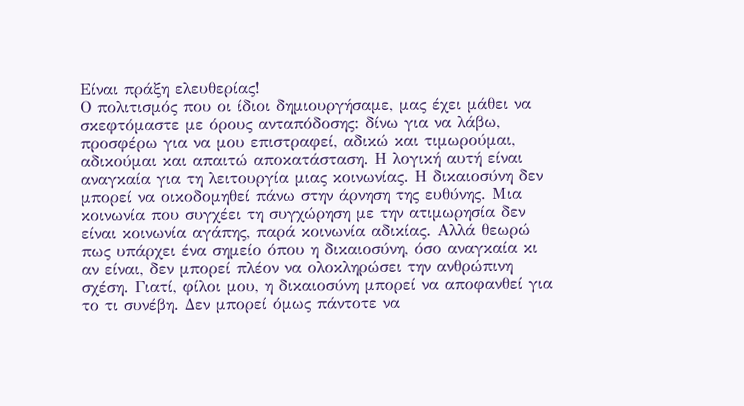Είναι πράξη ελευθερίας!
Ο πολιτισμός που οι ίδιοι δημιουργήσαμε, μας έχει μάθει να σκεφτόμαστε με όρους ανταπόδοσης: δίνω για να λάβω, προσφέρω για να μου επιστραφεί, αδικώ και τιμωρούμαι, αδικούμαι και απαιτώ αποκατάσταση. Η λογική αυτή είναι αναγκαία για τη λειτουργία μιας κοινωνίας. Η δικαιοσύνη δεν μπορεί να οικοδομηθεί πάνω στην άρνηση της ευθύνης. Μια κοινωνία που συγχέει τη συγχώρηση με την ατιμωρησία δεν είναι κοινωνία αγάπης, παρά κοινωνία αδικίας. Αλλά θεωρώ πως υπάρχει ένα σημείο όπου η δικαιοσύνη, όσο αναγκαία κι αν είναι, δεν μπορεί πλέον να ολοκληρώσει την ανθρώπινη σχέση. Γιατί, φίλοι μου, η δικαιοσύνη μπορεί να αποφανθεί για το τι συνέβη. Δεν μπορεί όμως πάντοτε να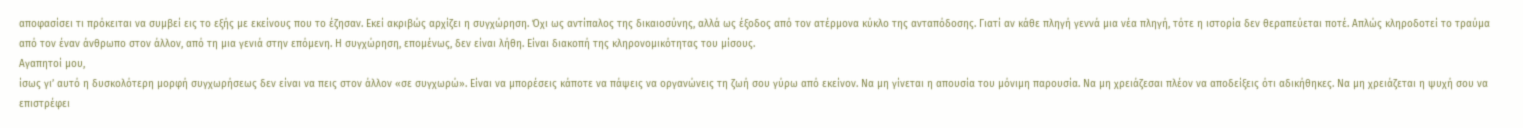αποφασίσει τι πρόκειται να συμβεί εις το εξής με εκείνους που το έζησαν. Εκεί ακριβώς αρχίζει η συγχώρηση. Όχι ως αντίπαλος της δικαιοσύνης, αλλά ως έξοδος από τον ατέρμονα κύκλο της ανταπόδοσης. Γιατί αν κάθε πληγή γεννά μια νέα πληγή, τότε η ιστορία δεν θεραπεύεται ποτέ. Απλώς κληροδοτεί το τραύμα από τον έναν άνθρωπο στον άλλον, από τη μια γενιά στην επόμενη. Η συγχώρηση, επομένως, δεν είναι λήθη. Είναι διακοπή της κληρονομικότητας του μίσους.
Αγαπητοί μου,
ίσως γι’ αυτό η δυσκολότερη μορφή συγχωρήσεως δεν είναι να πεις στον άλλον «σε συγχωρώ». Είναι να μπορέσεις κάποτε να πάψεις να οργανώνεις τη ζωή σου γύρω από εκείνον. Να μη γίνεται η απουσία του μόνιμη παρουσία. Να μη χρειάζεσαι πλέον να αποδείξεις ότι αδικήθηκες. Να μη χρειάζεται η ψυχή σου να επιστρέφει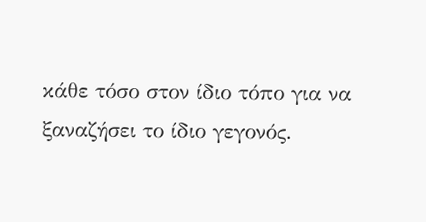κάθε τόσο στον ίδιο τόπο για να ξαναζήσει το ίδιο γεγονός.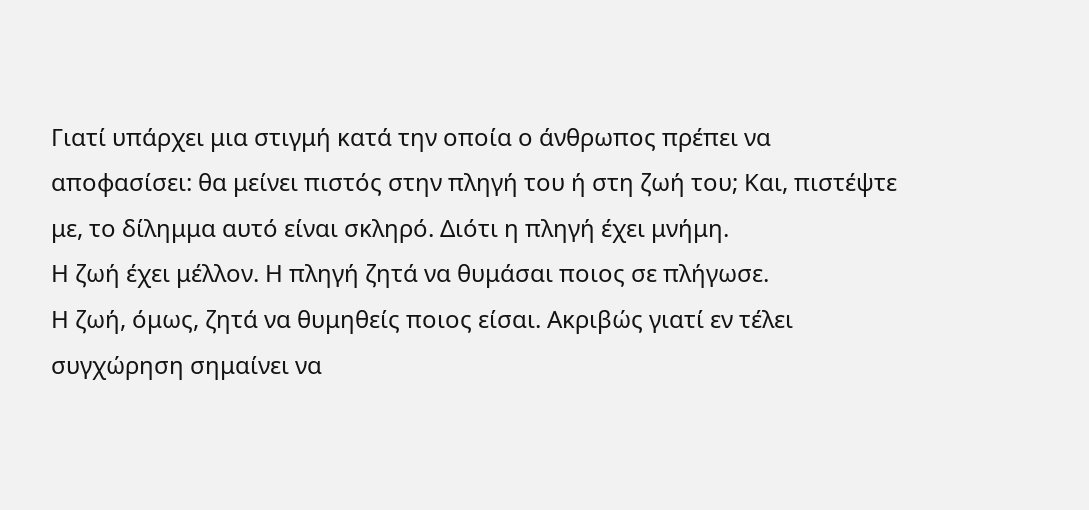Γιατί υπάρχει μια στιγμή κατά την οποία ο άνθρωπος πρέπει να αποφασίσει: θα μείνει πιστός στην πληγή του ή στη ζωή του; Και, πιστέψτε με, το δίλημμα αυτό είναι σκληρό. Διότι η πληγή έχει μνήμη.
Η ζωή έχει μέλλον. Η πληγή ζητά να θυμάσαι ποιος σε πλήγωσε.
Η ζωή, όμως, ζητά να θυμηθείς ποιος είσαι. Ακριβώς γιατί εν τέλει συγχώρηση σημαίνει να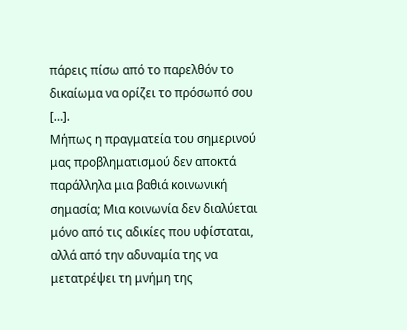πάρεις πίσω από το παρελθόν το δικαίωμα να ορίζει το πρόσωπό σου […].
Μήπως η πραγματεία του σημερινού μας προβληματισμού δεν αποκτά παράλληλα μια βαθιά κοινωνική σημασία; Μια κοινωνία δεν διαλύεται μόνο από τις αδικίες που υφίσταται, αλλά από την αδυναμία της να μετατρέψει τη μνήμη της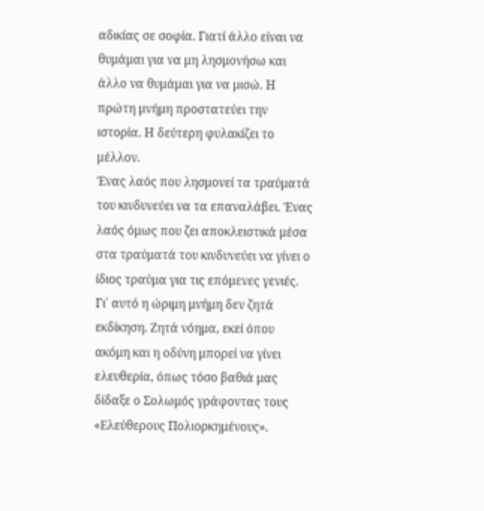αδικίας σε σοφία. Γιατί άλλο είναι να θυμάμαι για να μη λησμονήσω και άλλο να θυμάμαι για να μισώ. Η πρώτη μνήμη προστατεύει την ιστορία. Η δεύτερη φυλακίζει το μέλλον.
Ένας λαός που λησμονεί τα τραύματά του κινδυνεύει να τα επαναλάβει. Ένας λαός όμως που ζει αποκλειστικά μέσα στα τραύματά του κινδυνεύει να γίνει ο ίδιος τραύμα για τις επόμενες γενιές. Γι΄ αυτό η ώριμη μνήμη δεν ζητά εκδίκηση. Ζητά νόημα, εκεί όπου ακόμη και η οδύνη μπορεί να γίνει ελευθερία, όπως τόσο βαθιά μας δίδαξε ο Σολωμός γράφοντας τους «Ελεύθερους Πολιορκημένους».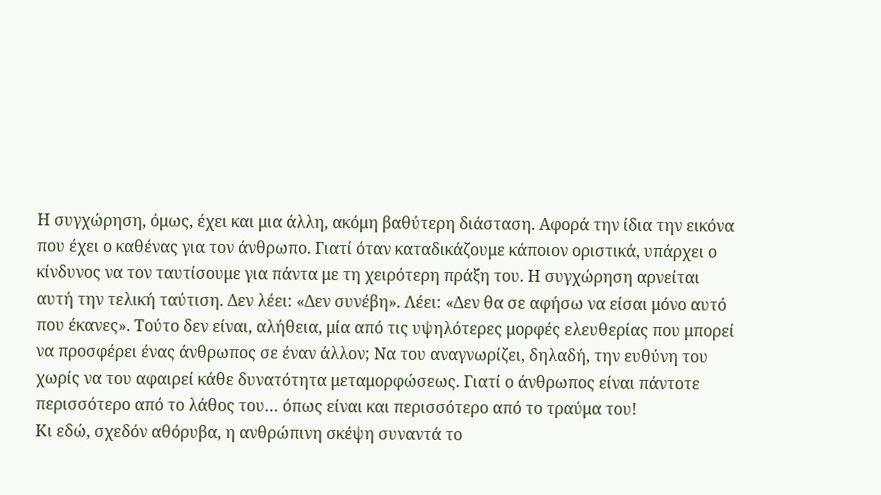Η συγχώρηση, όμως, έχει και μια άλλη, ακόμη βαθύτερη διάσταση. Αφορά την ίδια την εικόνα που έχει ο καθένας για τον άνθρωπο. Γιατί όταν καταδικάζουμε κάποιον οριστικά, υπάρχει ο κίνδυνος να τον ταυτίσουμε για πάντα με τη χειρότερη πράξη του. Η συγχώρηση αρνείται αυτή την τελική ταύτιση. Δεν λέει: «Δεν συνέβη». Λέει: «Δεν θα σε αφήσω να είσαι μόνο αυτό που έκανες». Τούτο δεν είναι, αλήθεια, μία από τις υψηλότερες μορφές ελευθερίας που μπορεί να προσφέρει ένας άνθρωπος σε έναν άλλον; Να του αναγνωρίζει, δηλαδή, την ευθύνη του χωρίς να του αφαιρεί κάθε δυνατότητα μεταμορφώσεως. Γιατί ο άνθρωπος είναι πάντοτε περισσότερο από το λάθος του… όπως είναι και περισσότερο από το τραύμα του!
Κι εδώ, σχεδόν αθόρυβα, η ανθρώπινη σκέψη συναντά το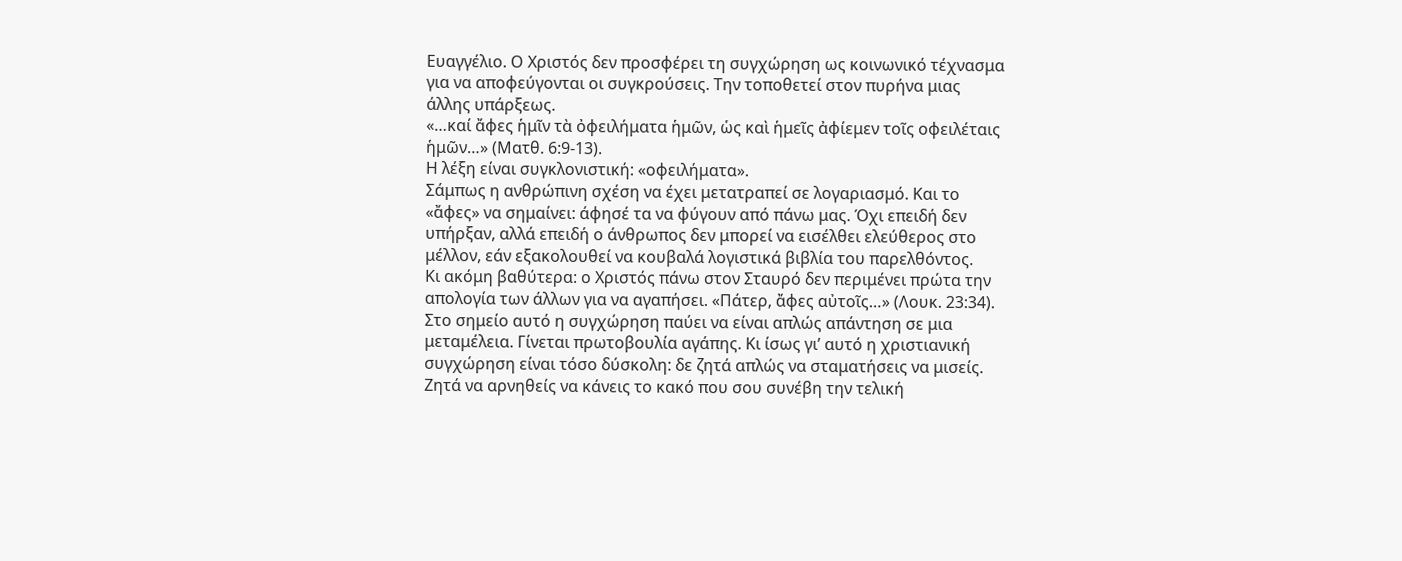Ευαγγέλιο. Ο Χριστός δεν προσφέρει τη συγχώρηση ως κοινωνικό τέχνασμα για να αποφεύγονται οι συγκρούσεις. Την τοποθετεί στον πυρήνα μιας άλλης υπάρξεως.
«…καί ἄφες ἡμῖν τὰ ὀφειλήματα ἡμῶν, ὡς καὶ ἡμεῖς ἀφίεμεν τοῖς οφειλέταις ἡμῶν…» (Ματθ. 6:9-13).
Η λέξη είναι συγκλονιστική: «οφειλήματα».
Σάμπως η ανθρώπινη σχέση να έχει μετατραπεί σε λογαριασμό. Και το «ἄφες» να σημαίνει: άφησέ τα να φύγουν από πάνω μας. Όχι επειδή δεν υπήρξαν, αλλά επειδή ο άνθρωπος δεν μπορεί να εισέλθει ελεύθερος στο μέλλον, εάν εξακολουθεί να κουβαλά λογιστικά βιβλία του παρελθόντος.
Κι ακόμη βαθύτερα: ο Χριστός πάνω στον Σταυρό δεν περιμένει πρώτα την απολογία των άλλων για να αγαπήσει. «Πάτερ, ἄφες αὐτοῖς…» (Λουκ. 23:34).
Στο σημείο αυτό η συγχώρηση παύει να είναι απλώς απάντηση σε μια μεταμέλεια. Γίνεται πρωτοβουλία αγάπης. Κι ίσως γι’ αυτό η χριστιανική συγχώρηση είναι τόσο δύσκολη: δε ζητά απλώς να σταματήσεις να μισείς. Ζητά να αρνηθείς να κάνεις το κακό που σου συνέβη την τελική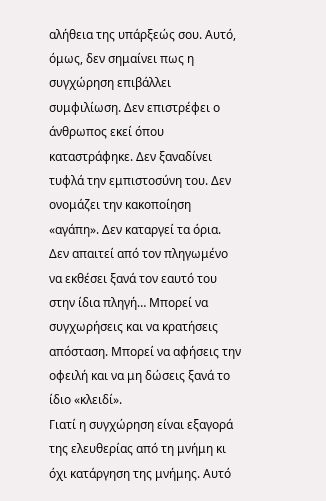αλήθεια της υπάρξεώς σου. Αυτό, όμως, δεν σημαίνει πως η συγχώρηση επιβάλλει συμφιλίωση. Δεν επιστρέφει ο άνθρωπος εκεί όπου καταστράφηκε. Δεν ξαναδίνει τυφλά την εμπιστοσύνη του. Δεν ονομάζει την κακοποίηση «αγάπη». Δεν καταργεί τα όρια. Δεν απαιτεί από τον πληγωμένο να εκθέσει ξανά τον εαυτό του στην ίδια πληγή… Μπορεί να συγχωρήσεις και να κρατήσεις απόσταση. Μπορεί να αφήσεις την οφειλή και να μη δώσεις ξανά το ίδιο «κλειδί».
Γιατί η συγχώρηση είναι εξαγορά της ελευθερίας από τη μνήμη κι όχι κατάργηση της μνήμης. Αυτό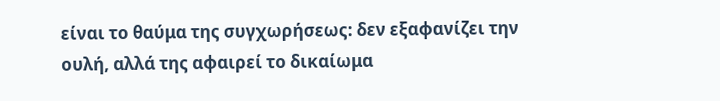είναι το θαύμα της συγχωρήσεως: δεν εξαφανίζει την ουλή, αλλά της αφαιρεί το δικαίωμα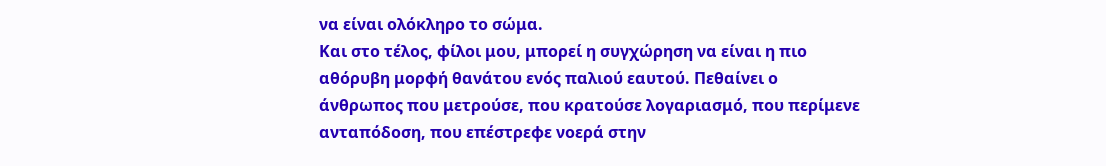να είναι ολόκληρο το σώμα.
Και στο τέλος, φίλοι μου, μπορεί η συγχώρηση να είναι η πιο αθόρυβη μορφή θανάτου ενός παλιού εαυτού. Πεθαίνει ο άνθρωπος που μετρούσε, που κρατούσε λογαριασμό, που περίμενε ανταπόδοση, που επέστρεφε νοερά στην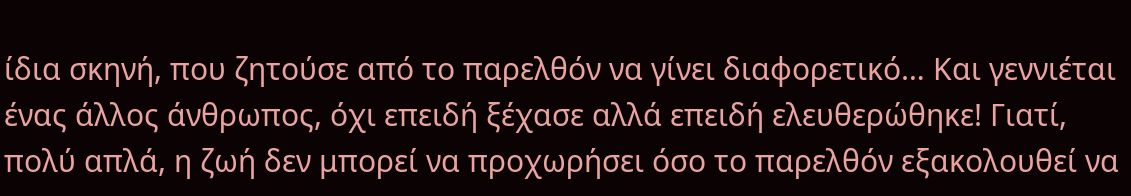ίδια σκηνή, που ζητούσε από το παρελθόν να γίνει διαφορετικό… Και γεννιέται ένας άλλος άνθρωπος, όχι επειδή ξέχασε αλλά επειδή ελευθερώθηκε! Γιατί, πολύ απλά, η ζωή δεν μπορεί να προχωρήσει όσο το παρελθόν εξακολουθεί να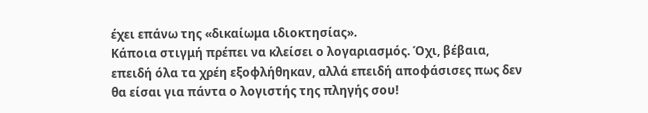έχει επάνω της «δικαίωμα ιδιοκτησίας».
Κάποια στιγμή πρέπει να κλείσει ο λογαριασμός. Όχι, βέβαια, επειδή όλα τα χρέη εξοφλήθηκαν, αλλά επειδή αποφάσισες πως δεν θα είσαι για πάντα ο λογιστής της πληγής σου!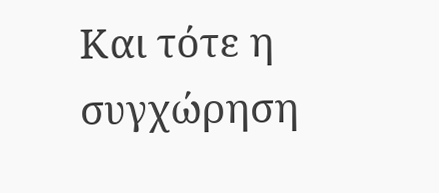Και τότε η συγχώρηση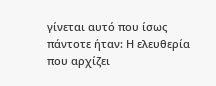γίνεται αυτό που ίσως πάντοτε ήταν: Η ελευθερία που αρχίζει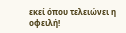εκεί όπου τελειώνει η οφειλή!